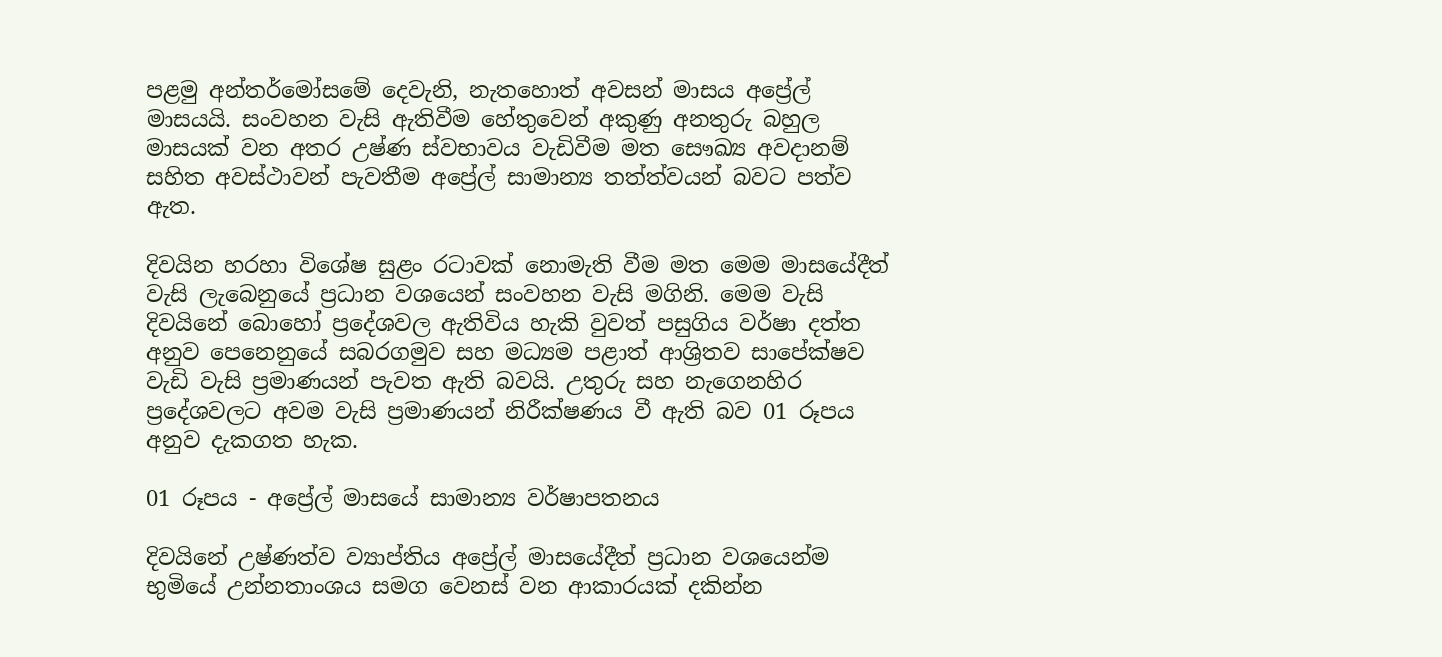පළමු අන්තර්මෝසමේ දෙවැනි, නැතහොත් අවසන් මාසය අප්‍රේල් මාසයයි. සංවහන වැසි ඇතිවීම හේතුවෙන් අකුණු අනතුරු බහුල මාසයක් වන අතර උෂ්ණ ස්වභාවය වැඩිවීම මත සෞඛ්‍ය අවදානම් සහිත අවස්ථාවන් පැවතීම අප්‍රේල් සාමාන්‍ය තත්ත්වයන් බවට පත්ව ඇත.

දිවයින හරහා විශේෂ සුළං රටාවක් නොමැති වීම මත මෙම මාසයේදීත් වැසි ලැබෙනුයේ ප්‍රධාන වශයෙන් සංවහන වැසි මගිනි. මෙම වැසි දිවයිනේ බොහෝ ප්‍රදේශවල ඇතිවිය හැකි වුවත් පසුගිය වර්ෂා දත්ත අනුව පෙනෙනුයේ සබරගමුව සහ මධ්‍යම පළාත් ආශ්‍රිතව සාපේක්ෂව වැඩි වැසි ප්‍රමාණයන් පැවත ඇති බවයි. උතුරු සහ නැගෙනහිර ප්‍රදේශවලට අවම වැසි ප්‍රමාණයන් නිරීක්ෂණය වී ඇති බව 01 රූපය අනුව දැකගත හැක.

01 රූපය - අප්‍රේල් මාසයේ සාමාන්‍ය වර්ෂාපතනය

දිවයිනේ උෂ්ණත්ව ව්‍යාප්තිය අප්‍රේල් මාසයේදීත් ප්‍රධාන වශයෙන්ම භුමියේ උන්නතාංශය සමග වෙනස් වන ආකාරයක් දකින්න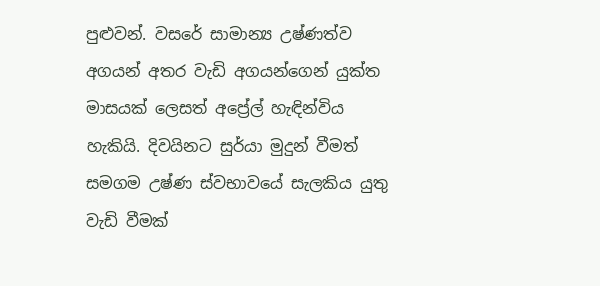පුළුවන්. වසරේ සාමාන්‍ය උෂ්ණත්ව අගයන් අතර වැඩි අගයන්ගෙන් යුක්ත මාසයක් ලෙසත් අප්‍රේල් හැඳින්විය හැකියි. දිවයිනට සුර්යා මුදුන් වීමත් සමගම උෂ්ණ ස්වභාවයේ සැලකිය යුතු වැඩි වීමක්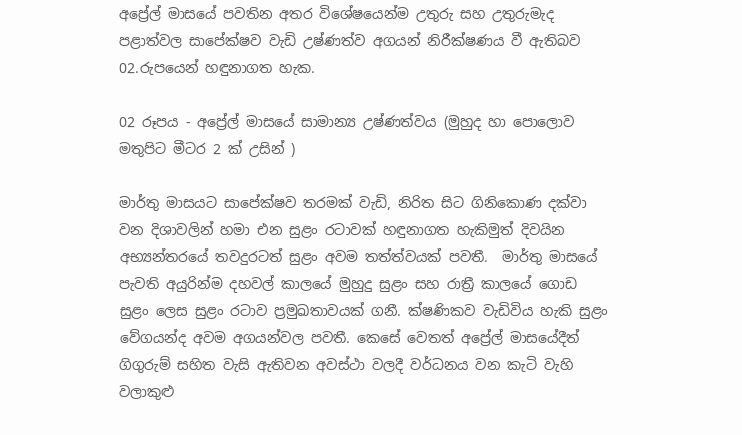අප්‍රේල් මාසයේ පවතින අතර විශේෂයෙන්ම උතුරු සහ උතුරුමැද පළාත්වල සාපේක්ෂව වැඩි උෂ්ණත්ව අගයන් නිරීක්ෂණය වී ඇතිබව 02.රුපයෙන් හඳුනාගත හැක.

02 රූපය - අප්‍රේල් මාසයේ සාමාන්‍ය උෂ්ණත්වය (මුහුද හා පොලොව මතුපිට මීටර 2 ක් උසින් )

මාර්තු මාසයට සාපේක්ෂව තරමක් වැඩි, නිරිත සිට ගිනිකොණ දක්වා වන දිශාවලින් හමා එන සුළං රටාවක් හඳුනාගත හැකිමුත් දිවයින අභ්‍යන්තරයේ තවදුරටත් සුළං අවම තත්ත්වයක් පවතී.  මාර්තු මාසයේ පැවති අයුරින්ම දහවල් කාලයේ මුහුදු සුළං සහ රාත්‍රී කාලයේ ගොඩ සුළං ලෙස සුළං රටාව ප්‍රමුඛතාවයක් ගනී. ක්ෂණිකව වැඩිවිය හැකි සුළං වේගයන්ද අවම අගයන්වල පවතී. කෙසේ වෙතත් අප්‍රේල් මාසයේදීත් ගිගුරුම් සහිත වැසි ඇතිවන අවස්ථා වලදී වර්ධනය වන කැටි වැහි වලාකුළු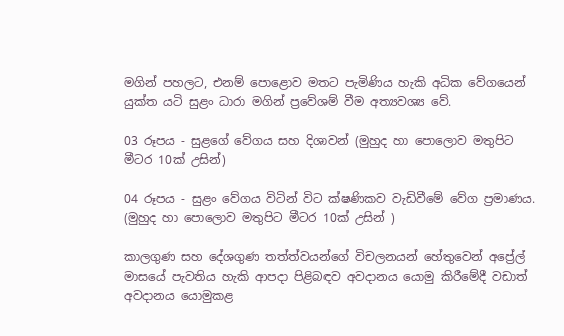මගින් පහලට, එනම් පොළොව මතට පැමිණිය හැකි අධික වේගයෙන් යුක්ත යටි සුළං ධාරා මගින් ප්‍රවේශම් වීම අත්‍යවශ්‍ය වේ.

03 රූපය - සුළගේ වේගය සහ දිශාවන් (මුහුද හා පොලොව මතුපිට මීටර 10ක් උසින්)

04 රූපය - සුළං වේගය විටින් විට ක්ෂණිකව වැඩිවීමේ වේග ප්‍රමාණය. (මුහුද හා පොලොව මතුපිට මීටර 10ක් උසින් )

කාලගුණ සහ දේශගුණ තත්ත්වයන්ගේ විචලනයන් හේතුවෙන් අප්‍රේල් මාසයේ පැවතිය හැකි ආපදා පිළිබඳව අවදානය යොමු කිරීමේදී වඩාත් අවදානය යොමුකළ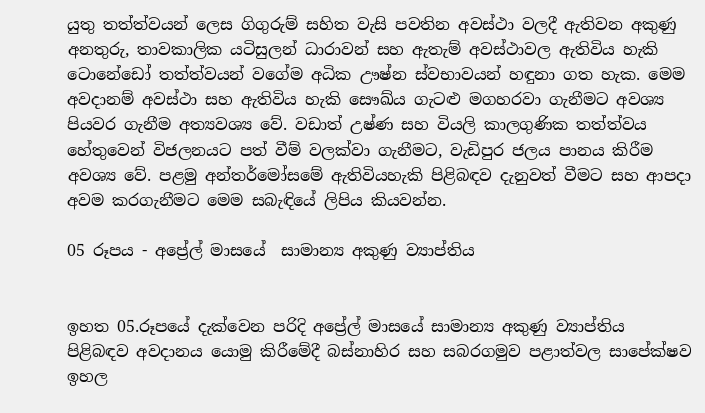යුතු තත්ත්වයන් ලෙස ගිගුරුම් සහිත වැසි පවතින අවස්ථා වලදී ඇතිවන අකුණු අනතුරු, තාවකාලික යටිසුලන් ධාරාවන් සහ ඇතැම් අවස්ථාවල ඇතිවිය හැකි ටොනේඩෝ තත්ත්වයන් වගේම අධික ඌෂ්න ස්වභාවයන් හඳුනා ගත හැක. මෙම අවදානම් අවස්ථා සහ ඇතිවිය හැකි සෞඛ්ය ගැටළු මගහරවා ගැනීමට අවශ්‍ය පියවර ගැනීම අත්‍යවශ්‍ය වේ. වඩාත් උෂ්ණ සහ වියලි කාලගුණික තත්ත්වය හේතුවෙන් විජලනයට පත් වීම් වලක්වා ගැනීමට, වැඩිපුර ජලය පානය කිරීම අවශ්‍ය වේ. පළමු අන්තර්මෝසමේ ඇතිවියහැකි පිළිබඳව දැනුවත් වීමට සහ ආපදා අවම කරගැනීමට මෙම සබැඳියේ ලිපිය කියවන්න.

05 රූපය - අප්‍රේල් මාසයේ  සාමාන්‍ය අකුණු ව්‍යාප්තිය


ඉහත 05.රූපයේ දැක්වෙන පරිදි අප්‍රේල් මාසයේ සාමාන්‍ය අකුණු ව්‍යාප්තිය පිළිබඳව අවදානය යොමු කිරීමේදී බස්නාහිර සහ සබරගමුව පළාත්වල සාපේක්ෂව ඉහල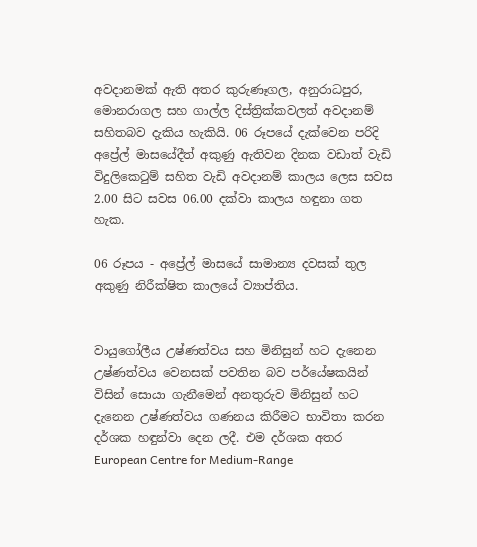අවදානමක් ඇති අතර කුරුණෑගල, අනුරාධපුර, මොනරාගල සහ ගාල්ල දිස්ත්‍රික්කවලත් අවදානම් සහිතබව දැකිය හැකියි. 06 රූපයේ දැක්වෙන පරිදි අප්‍රේල් මාසයේදීත් අකුණු ඇතිවන දිනක වඩාත් වැඩි විදුලිකෙටුම් සහිත වැඩි අවදානම් කාලය ලෙස සවස 2.00 සිට සවස 06.00 දක්වා කාලය හඳුනා ගත හැක.

06 රූපය - අප්‍රේල් මාසයේ සාමාන්‍ය දවසක් තුල අකුණු නිරීක්ෂිත කාලයේ ව්‍යාප්තිය.


වායුගෝලීය උෂ්ණත්වය සහ මිනිසුන් හට දැනෙන උෂ්ණත්වය වෙනසක් පවතින බව පර්යේෂකයින් විසින් සොයා ගැනීමෙන් අනතුරුව මිනිසුන් හට දැනෙන උෂ්ණත්වය ගණනය කිරීමට භාවිතා කරන දර්ශක හඳුන්වා දෙන ලදී. එම දර්ශක අතර European Centre for Medium-Range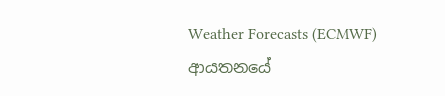Weather Forecasts (ECMWF) ආයතනයේ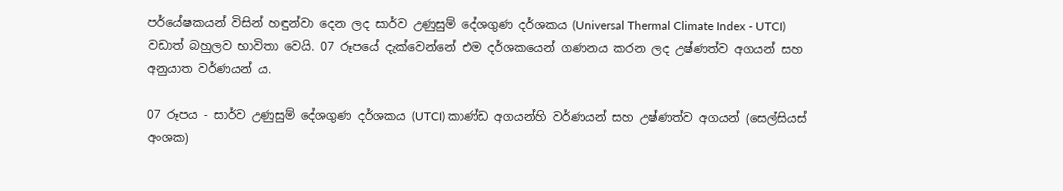පර්යේෂකයන් විසින් හඳුන්වා දෙන ලද සාර්ව උණුසුම් දේශගුණ දර්ශකය (Universal Thermal Climate Index - UTCI) වඩාත් බහුලව භාවිතා වෙයි. 07 රූපයේ දැක්වෙන්නේ එම දර්ශකයෙන් ගණනය කරන ලද උෂ්ණත්ව අගයන් සහ අනුයාත වර්ණයන් ය.

07 රූපය - සාර්ව උණුසුම් දේශගුණ දර්ශකය (UTCI) කාණ්ඩ අගයන්හි වර්ණයන් සහ උෂ්ණත්ව අගයන් (සෙල්සියස් අංශක)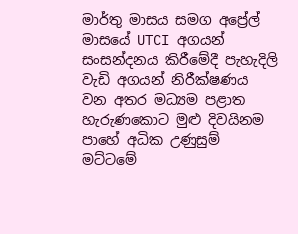මාර්තු මාසය සමග අප්‍රේල් මාසයේ UTCI අගයන් සංසන්දනය කිරීමේදී පැහැදිලි වැඩි අගයන් නිරීක්ෂණය වන අතර මධ්‍යම පළාත හැරුණකොට මුළු දිවයිනම පාහේ අධික උණුසුම් මට්ටමේ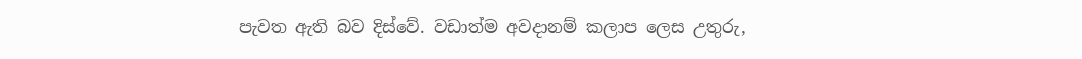පැවත ඇති බව දිස්වේ. වඩාත්ම අවදානම් කලාප ලෙස උතුරු,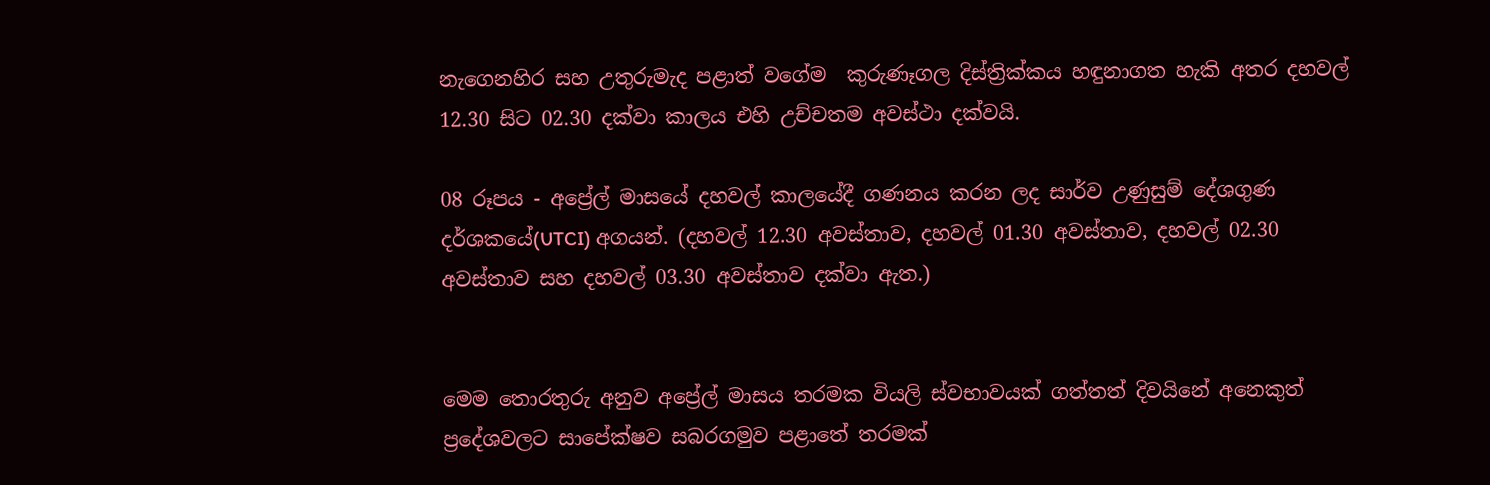නැගෙනහිර සහ උතුරුමැද පළාත් වගේම  කුරුණෑගල දිස්ත්‍රික්කය හඳුනාගත හැකි අතර දහවල් 12.30 සිට 02.30 දක්වා කාලය එහි උච්චතම අවස්ථා දක්වයි.

08 රූපය - අප්‍රේල් මාසයේ දහවල් කාලයේදී ගණනය කරන ලද සාර්ව උණුසුම් දේශගුණ දර්ශකයේ(UTCI) අගයන්. (දහවල් 12.30 අවස්තාව, දහවල් 01.30 අවස්තාව, දහවල් 02.30 අවස්තාව සහ දහවල් 03.30 අවස්තාව දක්වා ඇත.)


මෙම තොරතුරු අනුව අප්‍රේල් මාසය තරමක වියලි ස්වභාවයක් ගත්තත් දිවයිනේ අනෙකුත් ප්‍රදේශවලට සාපේක්ෂව සබරගමුව පළාතේ තරමක්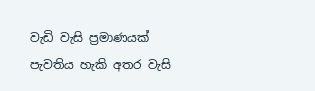වැඩි වැසි ප්‍රමාණයක් පැවතිය හැකි අතර වැසි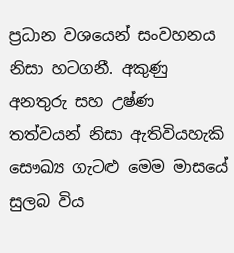ප්‍රධාන වශයෙන් සංවහනය නිසා හටගනී. අකුණු අනතුරු සහ උෂ්ණ තත්වයන් නිසා ඇතිවියහැකි සෞඛ්‍ය ගැටළු මෙම මාසයේ සුලබ විය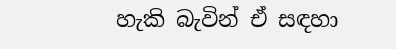හැකි බැවින් ඒ සඳහා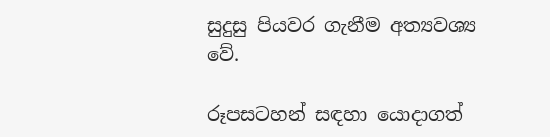සුදුසු පියවර ගැනීම අත්‍යවශ්‍ය වේ.

රූපසටහන් සඳහා යොදාගත්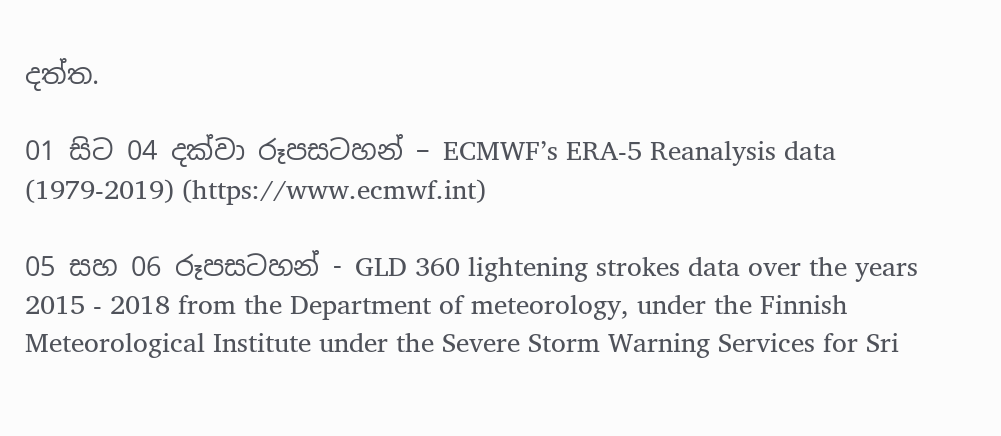දත්ත.

01 සිට 04 දක්වා රූපසටහන් – ECMWF’s ERA-5 Reanalysis data (1979-2019) (https://www.ecmwf.int)

05 සහ 06 රූපසටහන් - GLD 360 lightening strokes data over the years 2015 - 2018 from the Department of meteorology, under the Finnish Meteorological Institute under the Severe Storm Warning Services for Sri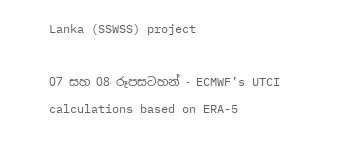Lanka (SSWSS) project

07 සහ 08 රූපසටහන් - ECMWF’s UTCI calculations based on ERA-5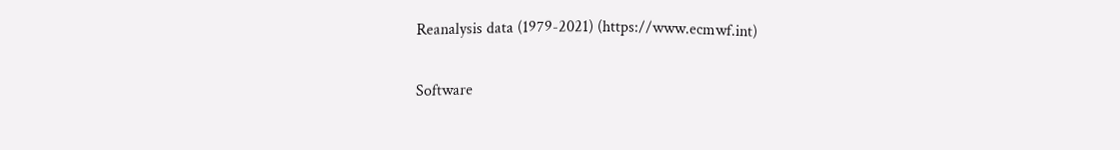Reanalysis data (1979-2021) (https://www.ecmwf.int)

Software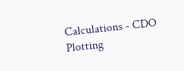Calculations - CDO
Plotting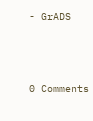- GrADS



0 Comments